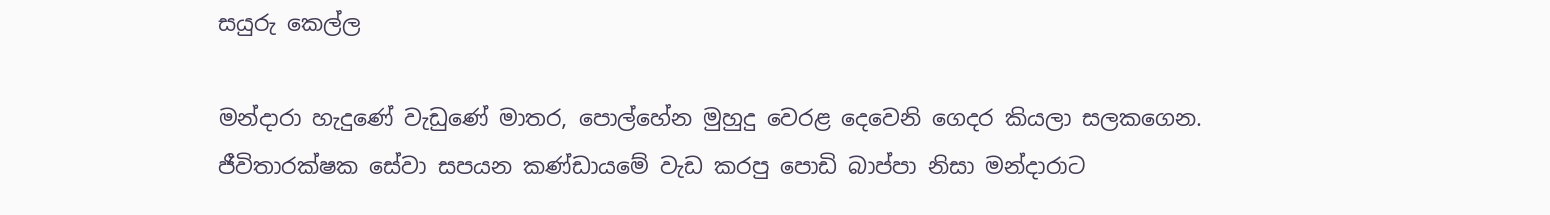සයුරු කෙල්ල

මන්දාරා හැදුණේ වැඩුණේ මාතර, පොල්හේන මුහුදු වෙරළ දෙවෙනි ගෙදර කියලා සලකගෙන. ජීවිතාරක්ෂක සේවා සපයන කණ්ඩායමේ වැඩ කරපු පොඩි බාප්පා නිසා මන්දාරාට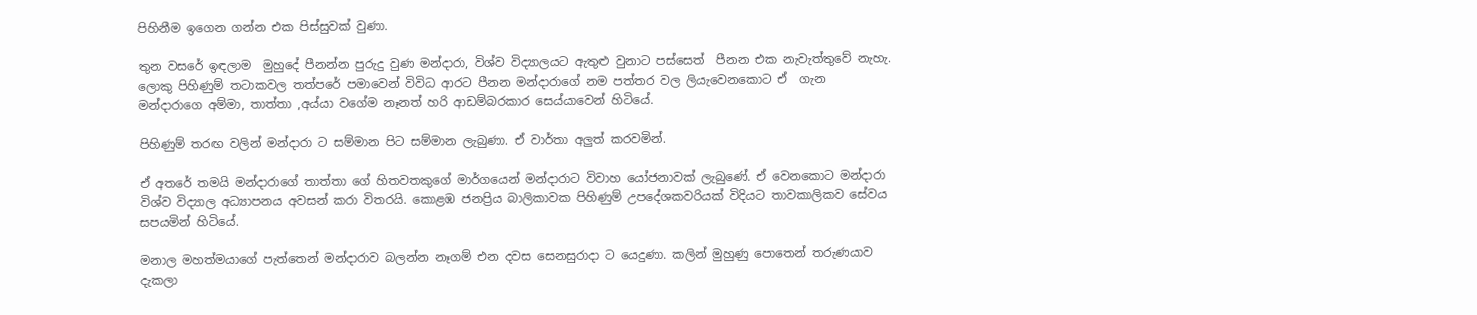පිහිනීම ඉගෙන ගන්න එක පිස්සුවක් වුණා.

තුන වසරේ ඉඳලාම  මුහුදේ පීනන්න පුරුදු වුණ මන්දාරා, විශ්ව විද්‍යාලයට ඇතුළු වුනාට පස්සෙත්  පීනන එක නැවැත්තුවේ නැහැ. ලොකු පිහිණුම් තටාකවල තත්පරේ පමාවෙන් විවිධ ආරට පීනන මන්දාරාගේ නම පත්තර වල ලියැවෙනකොට ඒ  ගැන  මන්දාරාගෙ අම්මා, තාත්තා ,අය්යා වගේම නෑනත් හරි ආඩම්බරකාර සෙය්යාවෙන් හිටියේ.

පිහිණුම් තරඟ වලින් මන්දාරා ට සම්මාන පිට සම්මාන ලැබුණා. ඒ වාර්තා අලුත් කරවමින්.

ඒ අතරේ තමයි මන්දාරාගේ තාත්තා ගේ හිතවතකුගේ මාර්ගයෙන් මන්දාරාට විවාහ යෝජනාවක් ලැබුණේ. ඒ වෙනකොට මන්දාරා විශ්ව විද්‍යාල අධ්‍යාපනය අවසන් කරා විතරයි. කොළඹ ජනප්‍රිය බාලිකාවක පිහිණුම් උපදේශකවරියක් විදියට තාවකාලිකව සේවය සපයමින් හිටියේ.

මනාල මහත්මයාගේ පැත්තෙන් මන්දාරාව බලන්න නෑගම් එන දවස සෙනසුරාදා ට යෙදුණා. කලින් මුහුණු පොතෙන් තරුණයාව දැකලා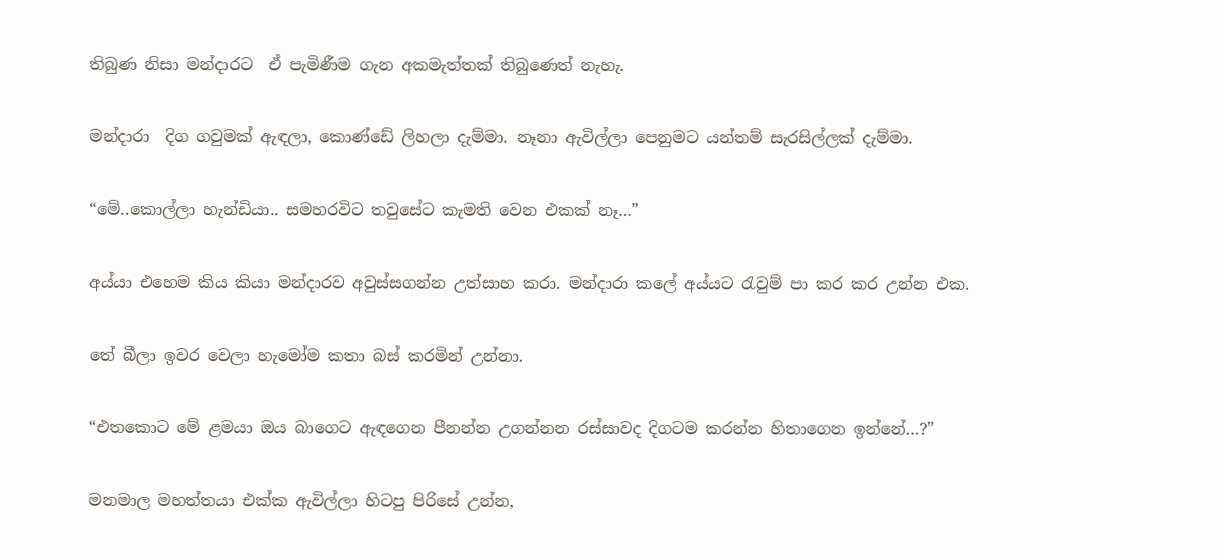තිබුණ නිසා මන්දාරට  ඒ පැමිණීම ගැන අකමැත්තක් තිබුණෙත් නැහැ.

මන්දාරා  දිග ගවුමක් ඇඳලා, කොණ්ඩේ ලිහලා දැම්මා. නෑනා ඇවිල්ලා පෙනුමට යන්තම් සැරසිල්ලක් දැම්මා.

“මේ..කොල්ලා හැන්ඩියා.. සමහරවිට තවුසේට කැමති වෙන එකක් නෑ…”

අය්යා එහෙම කිය කියා මන්දාරව අවුස්සගන්න උත්සාහ කරා. මන්දාරා කලේ අය්යට රැවුම් පා කර කර උන්න එක.

තේ බීලා ඉවර වෙලා හැමෝම කතා බස් කරමින් උන්නා.

“එතකොට මේ ළමයා ඔය බාගෙට ඇඳගෙන පීනන්න උගන්නන රස්සාවද දිගටම කරන්න හිතාගෙන ඉන්නේ…?”

මනමාල මහත්තයා එක්ක ඇවිල්ලා හිටපු පිරිසේ උන්න,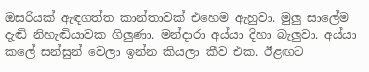ඔසරියක් ඇඳගත්ත කාන්තාවක් එහෙම ඇහුවා. මුලු සාලේම දැඬි නිහැඬියාවක ගිලුණා. මන්දාරා අය්යා දිහා බැලුවා. අය්යා කලේ සන්සුන් වෙලා ඉන්න කියලා කීව එක. ඊළඟට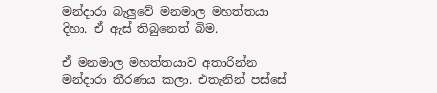මන්දාරා බැලුවේ මනමාල මහත්තයා දිහා. ඒ ඇස් තිබුනෙත් බිම.

ඒ මනමාල මහත්තයාව අතාරින්න මන්දාරා තීරණය කලා. එතැනින් පස්සේ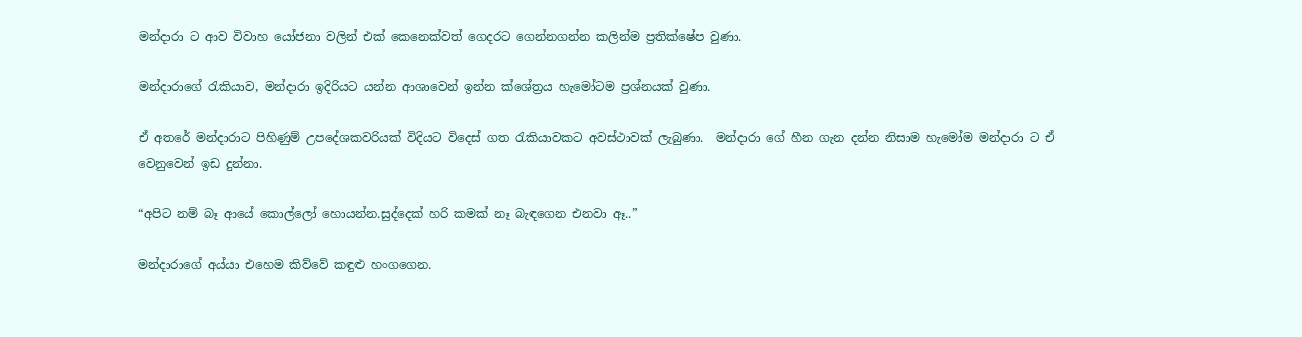මන්දාරා ට ආව විවාහ යෝජනා වලින් එක් කෙනෙක්වත් ගෙදරට ගෙන්නගන්න කලින්ම ප්‍රතික්ෂේප වුණා.

මන්දාරාගේ රැකියාව, මන්දාරා ඉදිරියට යන්න ආශාවෙන් ඉන්න ක්ශේත්‍රය හැමෝටම ප්‍රශ්නයක් වුණා.

ඒ අතරේ මන්දාරාට පිහිණුම් උපදේශකවරියක් විදියට විදෙස් ගත රැකියාවකට අවස්ථාවක් ලැබුණා.  මන්දාරා ගේ හීන ගැන දන්න නිසාම හැමෝම මන්දාරා ට ඒ වෙනුවෙන් ඉඩ දුන්නා.

“අපිට නම් බෑ ආයේ කොල්ලෝ හොයන්න.සුද්දෙක් හරි කමක් නෑ බැඳගෙන එනවා ඈ..”

මන්දාරාගේ අය්යා එහෙම කිව්වේ කඳුළු හංගගෙන.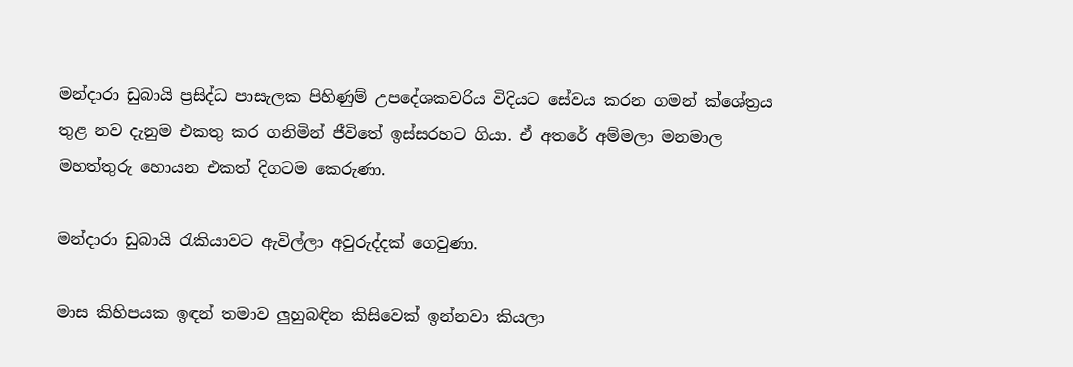මන්දාරා ඩුබායි ප්‍රසිද්ධ පාසැලක පිහිණුම් උපදේශකවරිය විදියට සේවය කරන ගමන් ක්ශේත්‍රය තුළ නව දැනුම එකතු කර ගනිමින් ජීවිතේ ඉස්සරහට ගියා. ඒ අතරේ අම්මලා මනමාල මහත්තුරු හොයන එකත් දිගටම කෙරුණා.

මන්දාරා ඩුබායි රැකියාවට ඇවිල්ලා අවුරුද්දක් ගෙවුණා.

මාස කිහිපයක ඉඳන් තමාව ලුහුබඳින කිසිවෙක් ඉන්නවා කියලා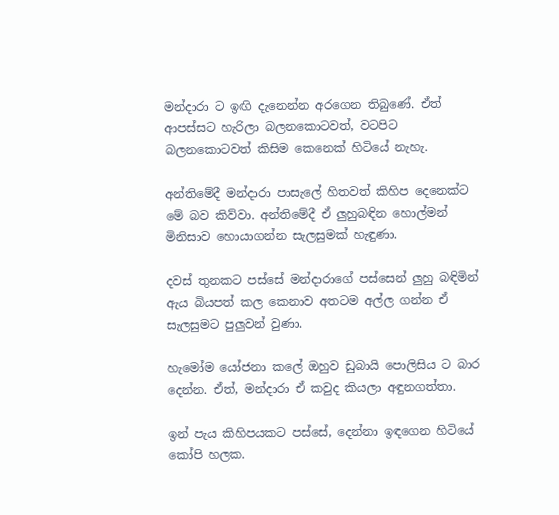මන්දාරා ට ඉඟි දැනෙන්න අරගෙන තිබුණේ. ඒත් ආපස්සට හැරිලා බලනකොටවත්, වටපිට බලනකොටවත් කිසිම කෙනෙක් හිටියේ නැහැ.

අන්තිමේදී මන්දාරා පාසැලේ හිතවත් කිහිප දෙනෙක්ට මේ බව කිව්වා. අන්තිමේදී ඒ ලුහුබඳින හොල්මන් මිනිසාව හොයාගන්න සැලසුමක් හැඳුණා.

දවස් තුනකට පස්සේ මන්දාරාගේ පස්සෙන් ලුහු බඳිමින් ඇය බියපත් කල කෙනාව අතටම අල්ල ගන්න ඒ සැලසුමට පුලුවන් වුණා.

හැමෝම යෝජනා කලේ ඔහුව ඩුබායි පොලිසිය ට බාර දෙන්න. ඒත්, මන්දාරා ඒ කවුද කියලා අඳුනගත්තා.

ඉන් පැය කිහිපයකට පස්සේ, දෙන්නා ඉඳගෙන හිටියේ කෝපි හලක.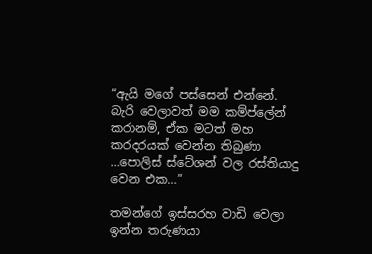“ඇයි මගේ පස්සෙන් එන්නේ. බැරි වෙලාවත් මම කම්ප්ලේන් කරානම්, ඒක මටත් මහ කරදරයක් වෙන්න තිබුණා …පොලිස් ස්ටේශන් වල රස්තියාදු වෙන එක…”

තමන්ගේ ඉස්සරහ වාඩි වෙලා ඉන්න තරුණයා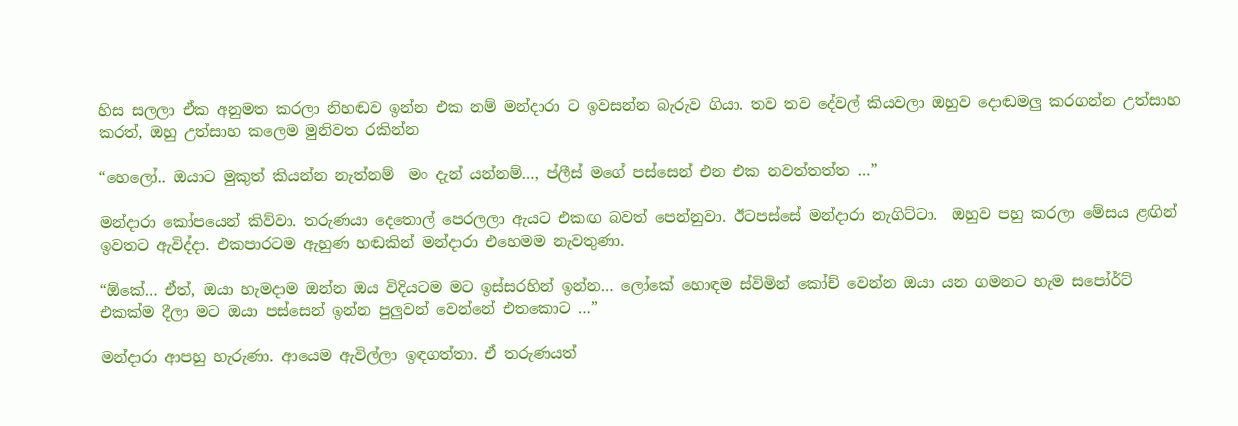හිස සලලා ඒක අනුමත කරලා නිහඬව ඉන්න එක නම් මන්දාරා ට ඉවසන්න බැරුව ගියා. තව තව දේවල් කියවලා ඔහුව දොඬමලු කරගන්න උත්සාහ කරත්, ඔහු උත්සාහ කලෙම මුනිවත රකින්න

“හෙලෝ.. ඔයාට මුකුත් කියන්න නැත්නම්  මං දැන් යන්නම්…, ප්ලීස් මගේ පස්සෙන් එන එක නවත්තත්ත …”

මන්දාරා කෝපයෙන් කිව්වා. තරුණයා දෙතොල් පෙරලලා ඇයට එකඟ බවත් පෙන්නුවා. ඊටපස්සේ මන්දාරා නැගිට්ටා.  ඔහුව පහු කරලා මේසය ළඟින් ඉවතට ඇවිද්දා. එකපාරටම ඇහුණ හඬකින් මන්දාරා එහෙමම නැවතුණා.

“ඕකේ… ඒත්, ඔයා හැමදාම ඔන්න ඔය විදියටම මට ඉස්සරහින් ඉන්න… ලෝකේ හොඳම ස්විමින් කෝච් වෙන්න ඔයා යන ගමනට හැම සපෝර්ට් එකක්ම දීලා මට ඔයා පස්සෙන් ඉන්න පුලුවන් වෙන්නේ එතකොට …”

මන්දාරා ආපහු හැරුණා. ආයෙම ඇවිල්ලා ඉඳගත්තා. ඒ තරුණයත්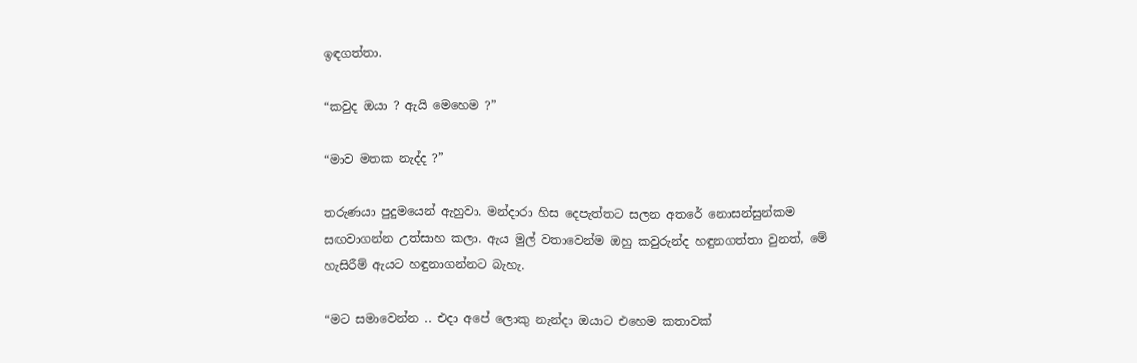ඉඳගත්තා.

“කවුද ඔයා ? ඇයි මෙහෙම ?”

“මාව මතක නැද්ද ?”

තරුණයා පුදුමයෙන් ඇහුවා. මන්දාරා හිස දෙපැත්තට සලන අතරේ නොසන්සුන්කම සඟවාගන්න උත්සාහ කලා. ඇය මුල් වතාවෙන්ම ඔහු කවුරුන්ද හඳුනගත්තා වුනත්, මේ හැසිරීම් ඇයට හඳුනාගන්නට බැහැ.

“මට සමාවෙන්න .. එදා අපේ ලොකු නැන්දා ඔයාට එහෙම කතාවක්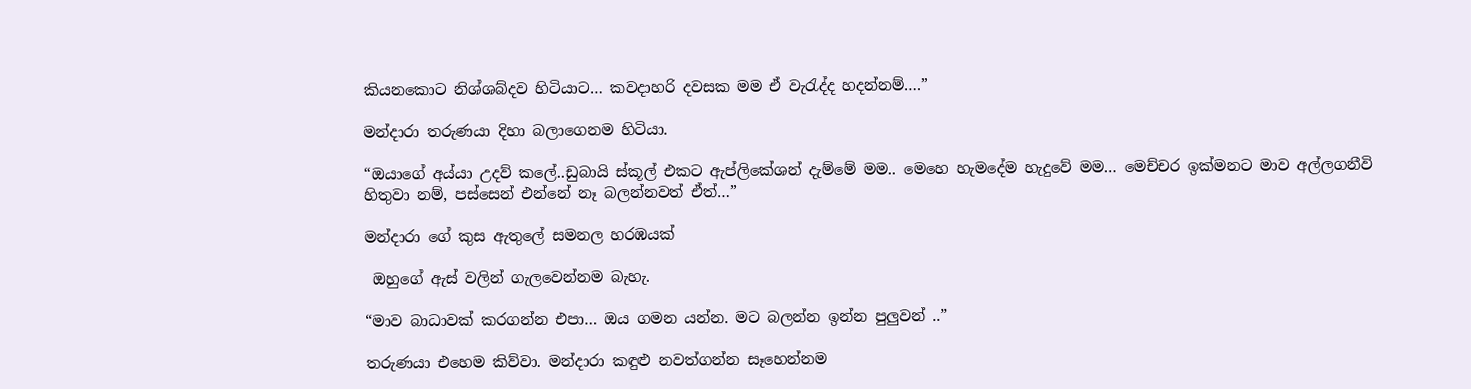කියනකොට නිශ්ශබ්දව හිටියාට… කවදාහරි දවසක මම ඒ වැරැද්ද හදන්නම්….”

මන්දාරා තරුණයා දිහා බලාගෙනම හිටියා.

“ඔයාගේ අය්යා උදව් කලේ..ඩුබායි ස්කූල් එකට ඇප්ලිකේශන් දැම්මේ මම.. මෙහෙ හැමදේම හැදුවේ මම… මෙච්චර ඉක්මනට මාව අල්ලගනීවි හිතුවා නම්, පස්සෙන් එන්නේ නෑ බලන්නවත් ඒත්…”

මන්දාරා ගේ කුස ඇතුලේ සමනල හරඹයක්

 ඔහුගේ ඇස් වලින් ගැලවෙන්නම බැහැ.

“මාව බාධාවක් කරගන්න එපා… ඔය ගමන යන්න. මට බලන්න ඉන්න පුලුවන් ..”

තරුණයා එහෙම කිව්වා. මන්දාරා කඳුළු නවත්ගන්න සෑහෙන්නම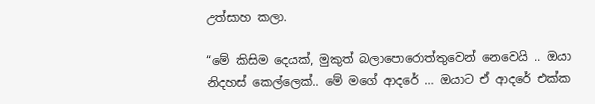උත්සාහ කලා.

“මේ කිසිම දෙයක්, මුකුත් බලාපොරොත්තුවෙන් නෙවෙයි .. ඔයා නිදහස් කෙල්ලෙක්.. මේ මගේ ආදරේ … ඔයාට ඒ ආදරේ එක්ක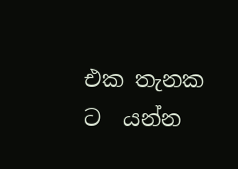එක තැනක ට  යන්න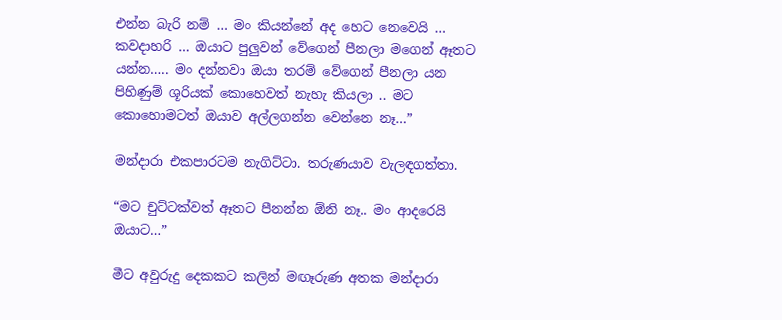එන්න බැරි නම් … මං කියන්නේ අද හෙට නෙවෙයි … කවදාහරි … ඔයාට පුලුවන් වේගෙන් පීනලා මගෙන් ඈතට යන්න….. මං දන්නවා ඔයා තරම් වේගෙන් පීනලා යන පිහිණුම් ශූරියක් කොහෙවත් නැහැ කියලා .. මට කොහොමටත් ඔයාව අල්ලගන්න වෙන්නෙ නෑ…”

මන්දාරා එකපාරටම නැගිට්ටා. තරුණයාව වැලඳගත්තා.

“මට චුට්ටක්වත් ඈතට පීනන්න ඕනි නෑ.. මං ආදරෙයි ඔයාට…”

මීට අවුරුදු දෙකකට කලින් මඟෑරුණ අතක මන්දාරා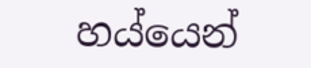හය්යෙන්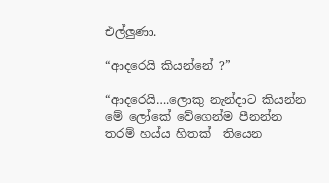එල්ලුණා.

“ආදරෙයි කියන්නේ ?”

“ආදරෙයි….ලොකු නැන්දාට කියන්න මේ ලෝකේ වේගෙන්ම පීනන්න තරම් හය්ය හිතක්  තියෙන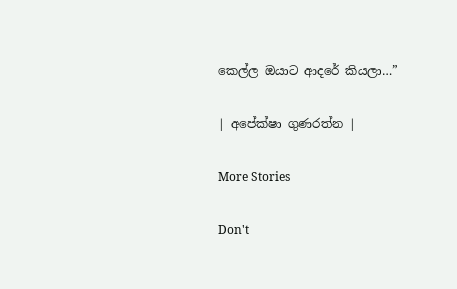කෙල්ල ඔයාට ආදරේ කියලා…”

| අපේක්ෂා ගුණරත්න |

More Stories

Don't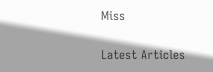Miss


Latest Articles